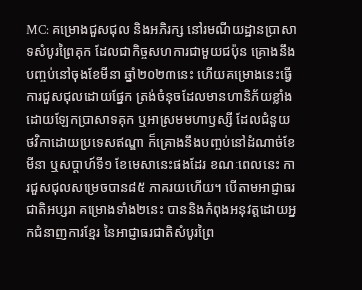MC: គម្រោងជួសជុល និងអភិរក្ស នៅរមណីយដ្ឋានប្រាសាទសំបូរព្រៃគុក ដែលជាកិច្ចសហការជាមួយជប៉ុន គ្រោងនឹងបញ្ចប់នៅចុងខែមីនា ឆ្នាំ២០២៣នេះ ហើយគម្រោងនេះធ្វើការជួសជុលដោយផ្នែក ត្រង់ចំនុចដែលមានហានិភ័យខ្លាំង ដោយឡែកប្រាសាទគុក ឬអាស្រមមហាឫស្សី ដែលជំនួយថវិកាដោយប្រទេសឥណ្ឌា ក៏គ្រោងនឹងបញ្ចប់នៅដំណាច់ខែមីនា ឬសប្តាហ៍ទី១ ខែមេសានេះផងដែរ ខណៈពេលនេះ ការជួសជុលសម្រេចបាន៨៥ ភាគរយហើយ។ បើតាមអាជ្ញាធរជាតិអប្សរា គម្រោងទាំង២នេះ បាននិងកំពុងអនុវត្តដោយអ្នកជំនាញការខ្មែរ នៃអាជ្ញាធរជាតិសំបូរព្រៃ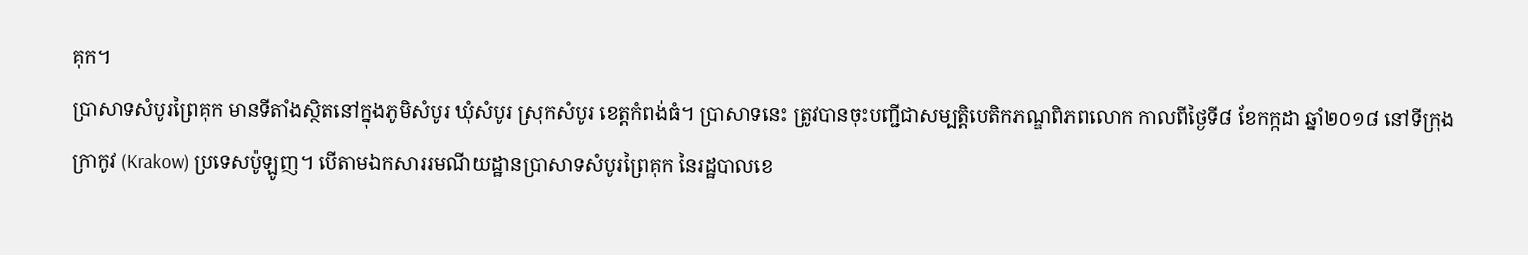គុក។
ប្រាសាទសំបូរព្រៃគុក មានទីតាំងស្ថិតនៅក្នុងភូមិសំបូរ ឃុំសំបូរ ស្រុកសំបូរ ខេត្តកំពង់ធំ។ ប្រាសាទនេះ ត្រូវបានចុះបញ្ជីជាសម្បត្តិបេតិកភណ្ឌពិភពលោក កាលពីថ្ងៃទី៨ ខែកក្កដា ឆ្នាំ២០១៨ នៅទីក្រុងក្រាកូវ (Krakow) ប្រទេសប៉ូឡូញ។ បើតាមឯកសាររមណីយដ្ឋានប្រាសាទសំបូរព្រៃគុក នៃរដ្ឋបាលខេ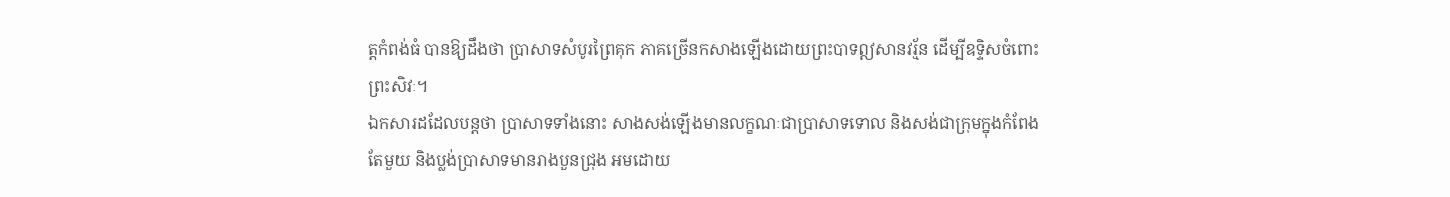ត្តកំពង់ធំ បានឱ្យដឹងថា ប្រាសាទសំបូរព្រៃគុក ភាគច្រើនកសាងឡើងដោយព្រះបាទឦសានវរ្ម័ន ដើម្បីឧទ្ទិសចំពោះព្រះសិវៈ។
ឯកសារដដែលបន្តថា ប្រាសាទទាំងនោះ សាងសង់ឡើងមានលក្ខណៈជាប្រាសាទទោល និងសង់ជាក្រុមក្នុងកំពែងតែមួយ និងប្លង់ប្រាសាទមានរាងបួនជ្រុង អមដោយ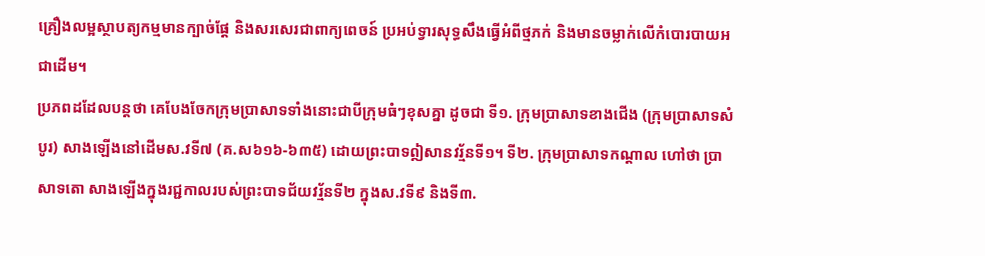គ្រឿងលម្អស្ថាបត្យកម្មមានក្បាច់ផ្តែ និងសរសេរជាពាក្យពេចន៍ ប្រអប់ទ្វារសុទ្ធសឹងធ្វើអំពីថ្មភក់ និងមានចម្លាក់លើកំបោរបាយអជាដើម។
ប្រភពដដែលបន្តថា គេបែងចែកក្រុមប្រាសាទទាំងនោះជាបីក្រុមធំៗខុសគ្នា ដូចជា ទី១. ក្រុមប្រាសាទខាងជើង (ក្រុមប្រាសាទសំបូរ) សាងឡើងនៅដើមស.វទី៧ (គ.ស៦១៦-៦៣៥) ដោយព្រះបាទឦសានវរ្ម័នទី១។ ទី២. ក្រុមប្រាសាទកណ្តាល ហៅថា ប្រាសាទតោ សាងឡើងក្នុងរជ្ជកាលរបស់ព្រះបាទជ័យវរ្ម័នទី២ ក្នុងស.វទី៩ និងទី៣.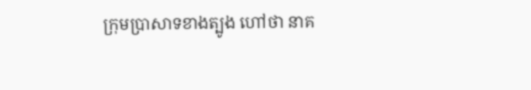ក្រុមប្រាសាទខាងត្បូង ហៅថា នាគ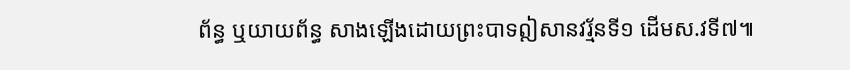ព័ន្ធ ឬយាយព័ន្ធ សាងឡើងដោយព្រះបាទឦសានវរ្ម័នទី១ ដើមស.វទី៧៕